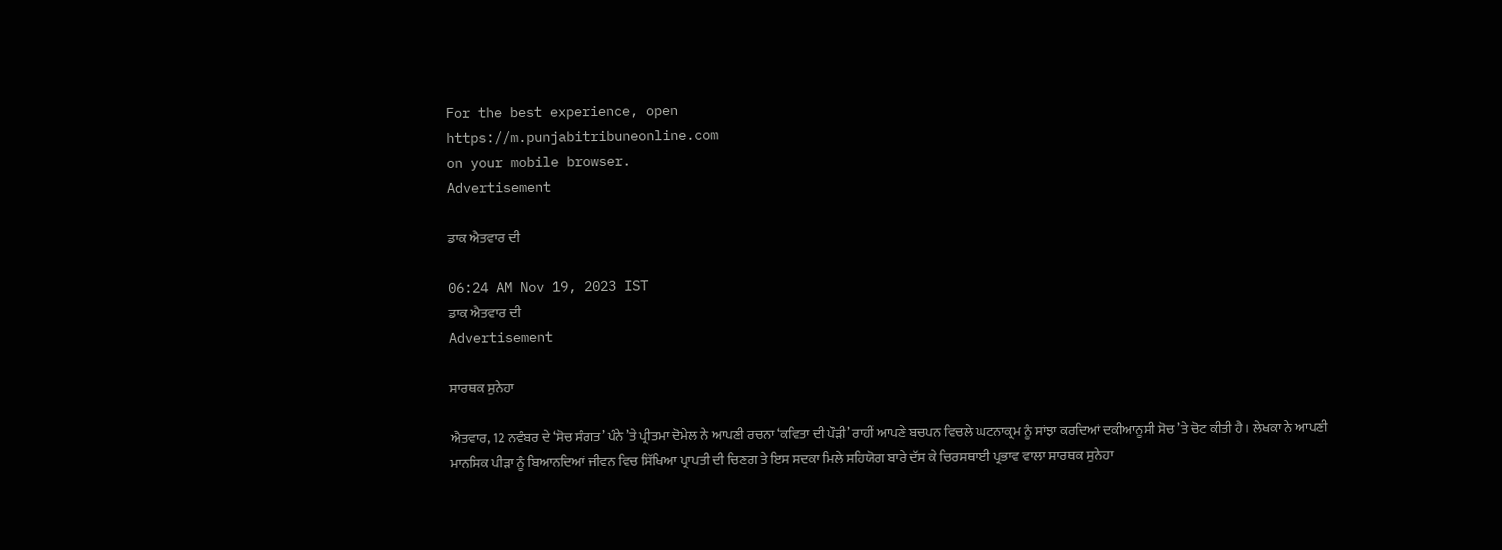For the best experience, open
https://m.punjabitribuneonline.com
on your mobile browser.
Advertisement

ਡਾਕ ਐਤਵਾਰ ਦੀ

06:24 AM Nov 19, 2023 IST
ਡਾਕ ਐਤਵਾਰ ਦੀ
Advertisement

ਸਾਰਥਕ ਸੁਨੇਹਾ

ਐਤਵਾਰ, 12 ਨਵੰਬਰ ਦੇ ‘ਸੋਚ ਸੰਗਤ’ ਪੰਨੇ ’ਤੇ ਪ੍ਰੀਤਮਾ ਦੋਮੇਲ ਨੇ ਆਪਣੀ ਰਚਨਾ ‘ਕਵਿਤਾ ਦੀ ਪੌੜੀ’ ਰਾਹੀਂ ਆਪਣੇ ਬਚਪਨ ਵਿਚਲੇ ਘਟਨਾਕ੍ਰਮ ਨੂੰ ਸਾਂਝਾ ਕਰਦਿਆਂ ਦਕੀਆਨੂਸੀ ਸੋਚ ’ਤੇ ਚੋਟ ਕੀਤੀ ਹੈ। ਲੇਖਕਾ ਨੇ ਆਪਣੀ ਮਾਨਸਿਕ ਪੀੜਾ ਨੂੰ ਬਿਆਨਦਿਆਂ ਜੀਵਨ ਵਿਚ ਸਿੱਖਿਆ ਪ੍ਰਾਪਤੀ ਦੀ ਚਿਣਗ ਤੇ ਇਸ ਸਦਕਾ ਮਿਲੇ ਸਹਿਯੋਗ ਬਾਰੇ ਦੱਸ ਕੇ ਚਿਰਸਥਾਈ ਪ੍ਰਭਾਵ ਵਾਲਾ ਸਾਰਥਕ ਸੁਨੇਹਾ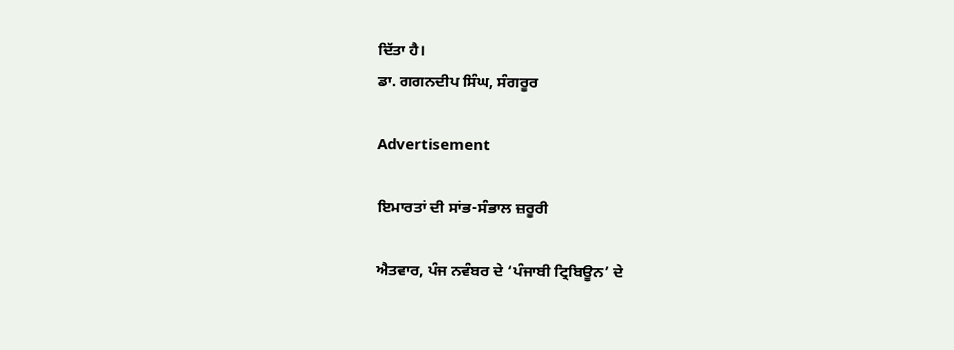ਦਿੱਤਾ ਹੈ।
ਡਾ. ਗਗਨਦੀਪ ਸਿੰਘ, ਸੰਗਰੂਰ

Advertisement

ਇਮਾਰਤਾਂ ਦੀ ਸਾਂਭ-ਸੰਭਾਲ ਜ਼ਰੂਰੀ

ਐਤਵਾਰ, ਪੰਜ ਨਵੰਬਰ ਦੇ ‘ਪੰਜਾਬੀ ਟ੍ਰਿਬਿਊਨ’ ਦੇ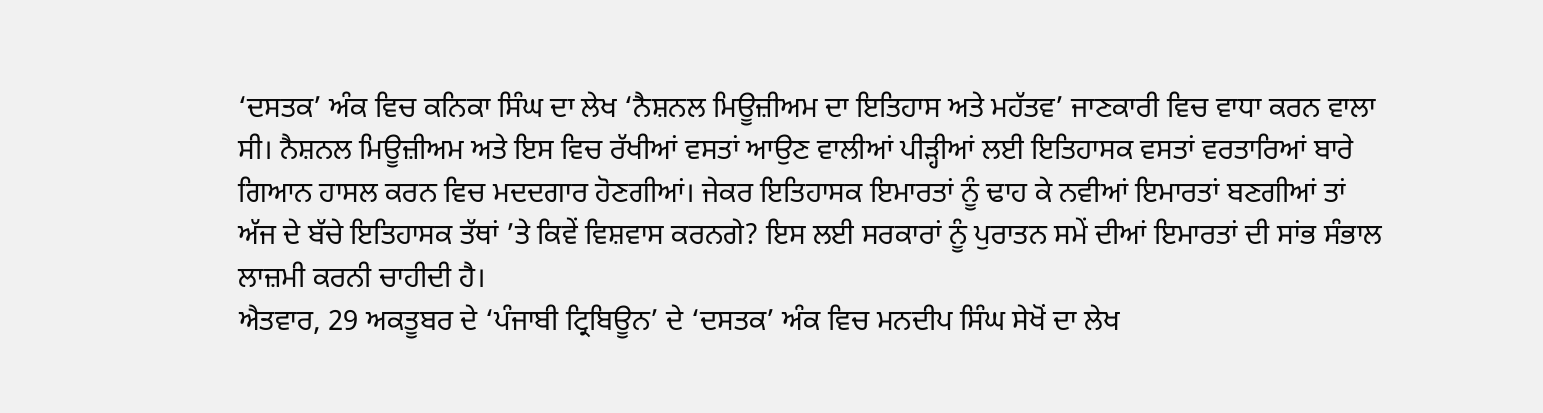‘ਦਸਤਕ’ ਅੰਕ ਵਿਚ ਕਨਿਕਾ ਸਿੰਘ ਦਾ ਲੇਖ ‘ਨੈਸ਼ਨਲ ਮਿਊਜ਼ੀਅਮ ਦਾ ਇਤਿਹਾਸ ਅਤੇ ਮਹੱਤਵ’ ਜਾਣਕਾਰੀ ਵਿਚ ਵਾਧਾ ਕਰਨ ਵਾਲਾ ਸੀ। ਨੈਸ਼ਨਲ ਮਿਊਜ਼ੀਅਮ ਅਤੇ ਇਸ ਵਿਚ ਰੱਖੀਆਂ ਵਸਤਾਂ ਆਉਣ ਵਾਲੀਆਂ ਪੀੜ੍ਹੀਆਂ ਲਈ ਇਤਿਹਾਸਕ ਵਸਤਾਂ ਵਰਤਾਰਿਆਂ ਬਾਰੇ ਗਿਆਨ ਹਾਸਲ ਕਰਨ ਵਿਚ ਮਦਦਗਾਰ ਹੋਣਗੀਆਂ। ਜੇਕਰ ਇਤਿਹਾਸਕ ਇਮਾਰਤਾਂ ਨੂੰ ਢਾਹ ਕੇ ਨਵੀਆਂ ਇਮਾਰਤਾਂ ਬਣਗੀਆਂ ਤਾਂ ਅੱਜ ਦੇ ਬੱਚੇ ਇਤਿਹਾਸਕ ਤੱਥਾਂ ’ਤੇ ਕਿਵੇਂ ਵਿਸ਼ਵਾਸ ਕਰਨਗੇ? ਇਸ ਲਈ ਸਰਕਾਰਾਂ ਨੂੰ ਪੁਰਾਤਨ ਸਮੇਂ ਦੀਆਂ ਇਮਾਰਤਾਂ ਦੀ ਸਾਂਭ ਸੰਭਾਲ ਲਾਜ਼ਮੀ ਕਰਨੀ ਚਾਹੀਦੀ ਹੈ।
ਐਤਵਾਰ, 29 ਅਕਤੂਬਰ ਦੇ ‘ਪੰਜਾਬੀ ਟ੍ਰਿਬਿਊਨ’ ਦੇ ‘ਦਸਤਕ’ ਅੰਕ ਵਿਚ ਮਨਦੀਪ ਸਿੰਘ ਸੇਖੋਂ ਦਾ ਲੇਖ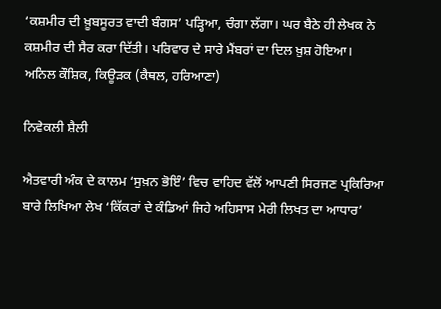‘ਕਸ਼ਮੀਰ ਦੀ ਖ਼ੂਬਸੂਰਤ ਵਾਦੀ ਬੰਗਸ’ ਪੜ੍ਹਿਆ, ਚੰਗਾ ਲੱਗਾ। ਘਰ ਬੈਠੇ ਹੀ ਲੇਖਕ ਨੇ ਕਸ਼ਮੀਰ ਦੀ ਸੈਰ ਕਰਾ ਦਿੱਤੀ। ਪਰਿਵਾਰ ਦੇ ਸਾਰੇ ਮੈਂਬਰਾਂ ਦਾ ਦਿਲ ਖ਼ੁਸ਼ ਹੋਇਆ।
ਅਨਿਲ ਕੌਸ਼ਿਕ, ਕਿਊੜਕ (ਕੈਥਲ, ਹਰਿਆਣਾ)

ਨਿਵੇਕਲੀ ਸ਼ੈਲੀ

ਐਤਵਾਰੀ ਅੰਕ ਦੇ ਕਾਲਮ ‘ਸੁਖ਼ਨ ਭੋਇੰ’ ਵਿਚ ਵਾਹਿਦ ਵੱਲੋਂ ਆਪਣੀ ਸਿਰਜਣ ਪ੍ਰਕਿਰਿਆ ਬਾਰੇ ਲਿਖਿਆ ਲੇਖ ‘ਕਿੱਕਰਾਂ ਦੇ ਕੰਡਿਆਂ ਜਿਹੇ ਅਹਿਸਾਸ ਮੇਰੀ ਲਿਖਤ ਦਾ ਆਧਾਰ’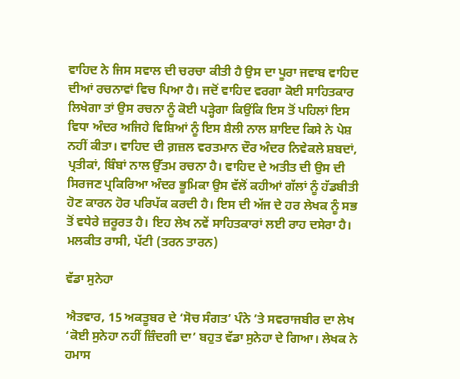ਵਾਹਿਦ ਨੇ ਜਿਸ ਸਵਾਲ ਦੀ ਚਰਚਾ ਕੀਤੀ ਹੈ ਉਸ ਦਾ ਪੂਰਾ ਜਵਾਬ ਵਾਹਿਦ ਦੀਆਂ ਰਚਨਾਵਾਂ ਵਿਚ ਪਿਆ ਹੈ। ਜਦੋਂ ਵਾਹਿਦ ਵਰਗਾ ਕੋਈ ਸਾਹਿਤਕਾਰ ਲਿਖੇਗਾ ਤਾਂ ਉਸ ਰਚਨਾ ਨੂੰ ਕੋਈ ਪੜ੍ਹੇਗਾ ਕਿਉਂਕਿ ਇਸ ਤੋਂ ਪਹਿਲਾਂ ਇਸ ਵਿਧਾ ਅੰਦਰ ਅਜਿਹੇ ਵਿਸ਼ਿਆਂ ਨੂੰ ਇਸ ਸ਼ੈਲੀ ਨਾਲ ਸ਼ਾਇਦ ਕਿਸੇ ਨੇ ਪੇਸ਼ ਨਹੀਂ ਕੀਤਾ। ਵਾਹਿਦ ਦੀ ਗ਼ਜ਼ਲ ਵਰਤਮਾਨ ਦੌਰ ਅੰਦਰ ਨਿਵੇਕਲੇ ਸ਼ਬਦਾਂ, ਪ੍ਰਤੀਕਾਂ, ਬਿੰਬਾਂ ਨਾਲ ਉੱਤਮ ਰਚਨਾ ਹੈ। ਵਾਹਿਦ ਦੇ ਅਤੀਤ ਦੀ ਉਸ ਦੀ ਸਿਰਜਣ ਪ੍ਰਕਿਰਿਆ ਅੰਦਰ ਭੂਮਿਕਾ ਉਸ ਵੱਲੋਂ ਕਹੀਆਂ ਗੱਲਾਂ ਨੂੰ ਹੱਡਬੀਤੀ ਹੋਣ ਕਾਰਨ ਹੋਰ ਪਰਿਪੱਕ ਕਰਦੀ ਹੈ। ਇਸ ਦੀ ਅੱਜ ਦੇ ਹਰ ਲੇਖਕ ਨੂੰ ਸਭ ਤੋਂ ਵਧੇਰੇ ਜ਼ਰੂਰਤ ਹੈ। ਇਹ ਲੇਖ ਨਵੇਂ ਸਾਹਿਤਕਾਰਾਂ ਲਈ ਰਾਹ ਦਸੇਰਾ ਹੈ।
ਮਲਕੀਤ ਰਾਸੀ, ਪੱਟੀ (ਤਰਨ ਤਾਰਨ)

ਵੱਡਾ ਸੁਨੇਹਾ

ਐਤਵਾਰ, 15 ਅਕਤੂਬਰ ਦੇ ‘ਸੋਚ ਸੰਗਤ’ ਪੰਨੇ ’ਤੇ ਸਵਰਾਜਬੀਰ ਦਾ ਲੇਖ ‘ਕੋਈ ਸੁਨੇਹਾ ਨਹੀਂ ਜ਼ਿੰਦਗੀ ਦਾ’ ਬਹੁਤ ਵੱਡਾ ਸੁਨੇਹਾ ਦੇ ਗਿਆ। ਲੇਖਕ ਨੇ ਹਮਾਸ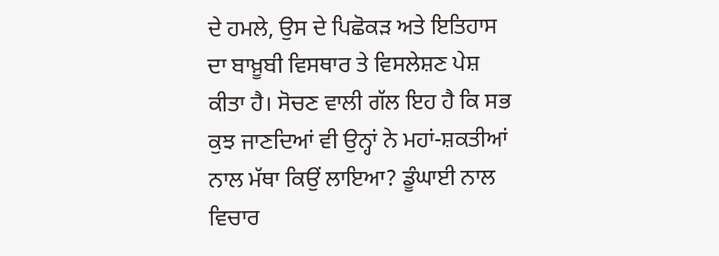ਦੇ ਹਮਲੇ, ਉਸ ਦੇ ਪਿਛੋਕੜ ਅਤੇ ਇਤਿਹਾਸ ਦਾ ਬਾਖ਼ੂਬੀ ਵਿਸਥਾਰ ਤੇ ਵਿਸਲੇਸ਼ਣ ਪੇਸ਼ ਕੀਤਾ ਹੈ। ਸੋਚਣ ਵਾਲੀ ਗੱਲ ਇਹ ਹੈ ਕਿ ਸਭ ਕੁਝ ਜਾਣਦਿਆਂ ਵੀ ਉਨ੍ਹਾਂ ਨੇ ਮਹਾਂ-ਸ਼ਕਤੀਆਂ ਨਾਲ ਮੱਥਾ ਕਿਉਂ ਲਾਇਆ? ਡੂੰਘਾਈ ਨਾਲ ਵਿਚਾਰ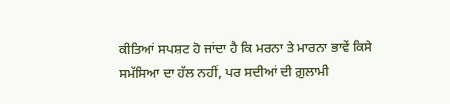ਕੀਤਿਆਂ ਸਪਸ਼ਟ ਹੋ ਜਾਂਦਾ ਹੈ ਕਿ ਮਰਨਾ ਤੇ ਮਾਰਨਾ ਭਾਵੇਂ ਕਿਸੇ ਸਮੱਸਿਆ ਦਾ ਹੱਲ ਨਹੀਂ, ਪਰ ਸਦੀਆਂ ਦੀ ਗ਼ੁਲਾਮੀ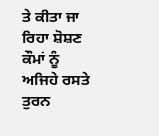ਤੇ ਕੀਤਾ ਜਾ ਰਿਹਾ ਸ਼ੋਸ਼ਣ ਕੌਮਾਂ ਨੂੰ ਅਜਿਹੇ ਰਸਤੇ ਤੁਰਨ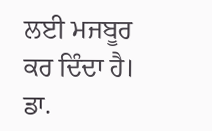ਲਈ ਮਜਬੂਰ ਕਰ ਦਿੰਦਾ ਹੈ।
ਡਾ.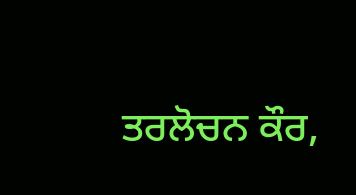ਤਰਲੋਚਨ ਕੌਰ,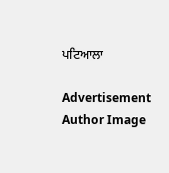ਪਟਿਆਲਾ

Advertisement
Author Image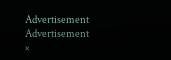Advertisement
Advertisement
×